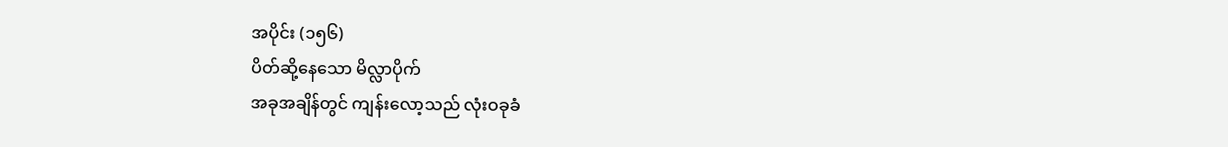အပိုင်း (၁၅၆)
ပိတ်ဆို့နေသော မိလ္လာပိုက်
အခုအချိန်တွင် ကျန်းလော့သည် လုံးဝခုခံ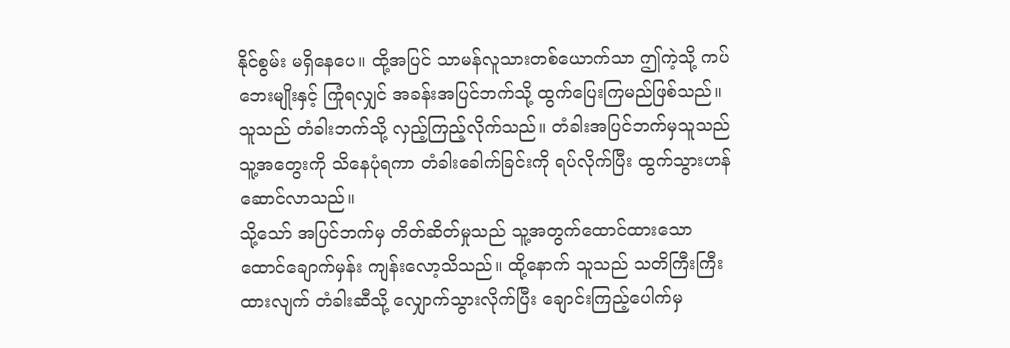နိုင်စွမ်း မရှိနေပေ။ ထို့အပြင် သာမန်လူသားတစ်ယောက်သာ ဤကဲ့သို့ ကပ်ဘေးမျိုးနှင့် ကြုံရလျှင် အခန်းအပြင်ဘက်သို့ ထွက်ပြေးကြမည်ဖြစ်သည်။ သူသည် တံခါးဘက်သို့ လှည့်ကြည့်လိုက်သည်။ တံခါးအပြင်ဘက်မှသူသည် သူ့အတွေးကို သိနေပုံရကာ တံခါးခေါက်ခြင်းကို ရပ်လိုက်ပြီး ထွက်သွားဟန်ဆောင်လာသည်။
သို့သော် အပြင်ဘက်မှ တိတ်ဆိတ်မှုသည် သူ့အတွက်ထောင်ထားသော ထောင်ချောက်မှန်း ကျန်းလော့သိသည်။ ထို့နောက် သူသည် သတိကြီးကြီးထားလျက် တံခါးဆီသို့ လျှောက်သွားလိုက်ပြီး ချောင်းကြည့်ပေါက်မှ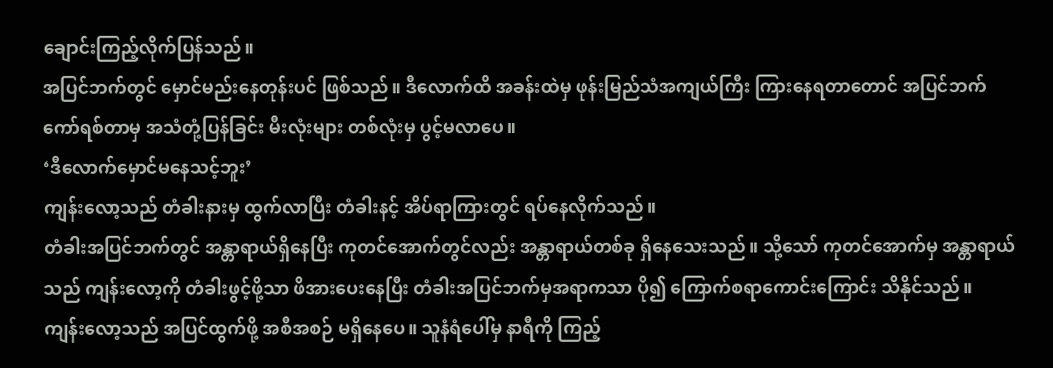ချောင်းကြည့်လိုက်ပြန်သည်။
အပြင်ဘက်တွင် မှောင်မည်းနေတုန်းပင် ဖြစ်သည်။ ဒီလောက်ထိ အခန်းထဲမှ ဖုန်းမြည်သံအကျယ်ကြီး ကြားနေရတာတောင် အပြင်ဘက် ကော်ရစ်တာမှ အသံတုံ့ပြန်ခြင်း မီးလုံးများ တစ်လုံးမှ ပွင့်မလာပေ။
‘ဒီလောက်မှောင်မနေသင့်ဘူး’
ကျန်းလော့သည် တံခါးနားမှ ထွက်လာပြီး တံခါးနင့် အိပ်ရာကြားတွင် ရပ်နေလိုက်သည်။
တံခါးအပြင်ဘက်တွင် အန္တာရာယ်ရှိနေပြီး ကုတင်အောက်တွင်လည်း အန္တာရာယ်တစ်ခု ရှိနေသေးသည်။ သို့သော် ကုတင်အောက်မှ အန္တာရာယ်သည် ကျန်းလော့ကို တံခါးဖွင့်ဖို့သာ ဖိအားပေးနေပြီး တံခါးအပြင်ဘက်မှအရာကသာ ပို၍ ကြောက်စရာကောင်းကြောင်း သိနိုင်သည်။
ကျန်းလော့သည် အပြင်ထွက်ဖို့ အစီအစဉ် မရှိနေပေ။ သူနံရံပေါ်မှ နာရီကို ကြည့်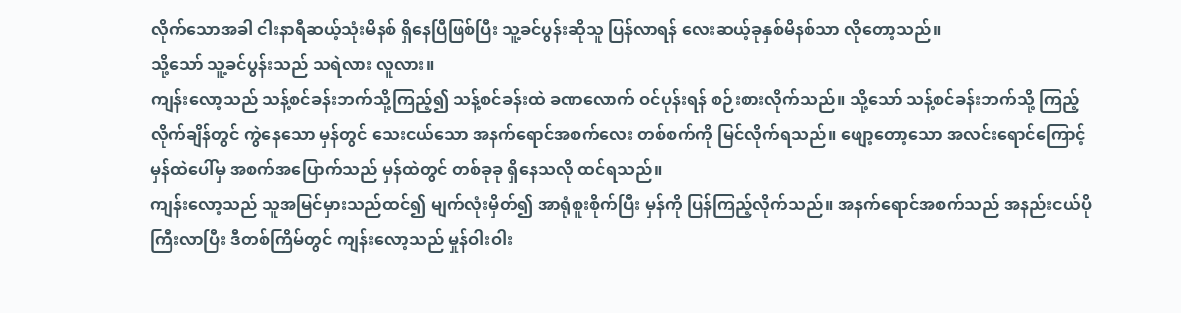လိုက်သောအခါ ငါးနာရီဆယ့်သုံးမိနစ် ရှိနေပြီဖြစ်ပြီး သူ့ခင်ပွန်းဆိုသူ ပြန်လာရန် လေးဆယ့်ခုနှစ်မိနစ်သာ လိုတော့သည်။
သို့သော် သူ့ခင်ပွန်းသည် သရဲလား လူလား။
ကျန်းလော့သည် သန့်စင်ခန်းဘက်သို့ကြည့်၍ သန့်စင်ခန်းထဲ ခဏလောက် ဝင်ပုန်းရန် စဉ်းစားလိုက်သည်။ သို့သော် သန့်စင်ခန်းဘက်သို့ ကြည့်လိုက်ချိန်တွင် ကွဲနေသော မှန်တွင် သေးငယ်သော အနက်ရောင်အစက်လေး တစ်စက်ကို မြင်လိုက်ရသည်။ ဖျော့တော့သော အလင်းရောင်ကြောင့် မှန်ထဲပေါ်မှ အစက်အပြောက်သည် မှန်ထဲတွင် တစ်ခုခု ရှိနေသလို ထင်ရသည်။
ကျန်းလော့သည် သူအမြင်မှားသည်ထင်၍ မျက်လုံးမှိတ်၍ အာရုံစူးစိုက်ပြီး မှန်ကို ပြန်ကြည့်လိုက်သည်။ အနက်ရောင်အစက်သည် အနည်းငယ်ပိုကြီးလာပြီး ဒီတစ်ကြိမ်တွင် ကျန်းလော့သည် မှုန်ဝါးဝါး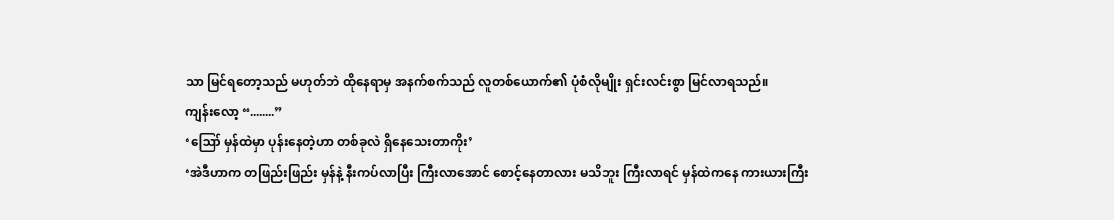သာ မြင်ရတော့သည် မဟုတ်ဘဲ ထိုနေရာမှ အနက်စက်သည် လူတစ်ယောက်၏ ပုံစံလိုမျိုး ရှင်းလင်းစွာ မြင်လာရသည်။
ကျန်းလော့ “........”
‘ဪ မှန်ထဲမှာ ပုန်းနေတဲ့ဟာ တစ်ခုလဲ ရှိနေသေးတာကိုး’
‘အဲဒီဟာက တဖြည်းဖြည်း မှန်နဲ့ နီးကပ်လာပြီး ကြီးလာအောင် စောင့်နေတာလား မသိဘူး ကြီးလာရင် မှန်ထဲကနေ ကားယားကြီး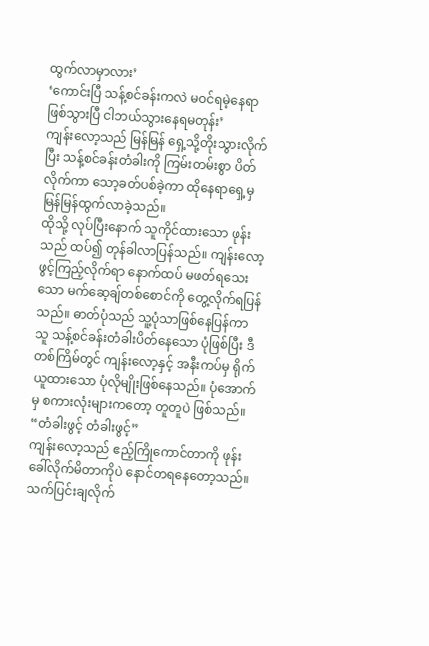ထွက်လာမှာလား’
‘ကောင်းပြီ သန့်စင်ခန်းကလဲ မဝင်ရမဲ့နေရာဖြစ်သွားပြီ ငါဘယ်သွားနေရမတုန်း’
ကျန်းလော့သည် မြန်မြန် ရှေ့သို့တိုးသွားလိုက်ပြီး သန့်စင်ခန်းတံခါးကို ကြမ်းတမ်းစွာ ပိတ်လိုက်ကာ သော့ခတ်ပစ်ခဲ့ကာ ထိုနေရာရှေ့မှ မြန်မြန်ထွက်လာခဲ့သည်။
ထိုသို့ လုပ်ပြီးနောက် သူကိုင်ထားသော ဖုန်းသည် ထပ်၍ တုန်ခါလာပြန်သည်။ ကျန်းလော့ဖွင့်ကြည့်လိုက်ရာ နောက်ထပ် မဖတ်ရသေးသော မက်ဆေ့ချ်တစ်စောင်ကို တွေ့လိုက်ရပြန်သည်။ ဓာတ်ပုံသည် သူ့ပုံသာဖြစ်နေပြန်ကာ သူ သန့်စင်ခန်းတံခါးပိတ်နေသော ပုံဖြစ်ပြီး ဒီတစ်ကြိမ်တွင် ကျန်းလော့နှင့် အနီးကပ်မှ ရိုက်ယူထားသော ပုံလိုမျိုးဖြစ်နေသည်။ ပုံအောက်မှ စကားလုံးများကတော့ တူတူပဲ ဖြစ်သည်။
“တံခါးဖွင့် တံခါးဖွင့်”
ကျန်းလော့သည် ဧည့်ကြိုကောင်တာကို ဖုန်းခေါ်လိုက်မိတာကိုပဲ နောင်တရနေတော့သည်။ သက်ပြင်းချလိုက်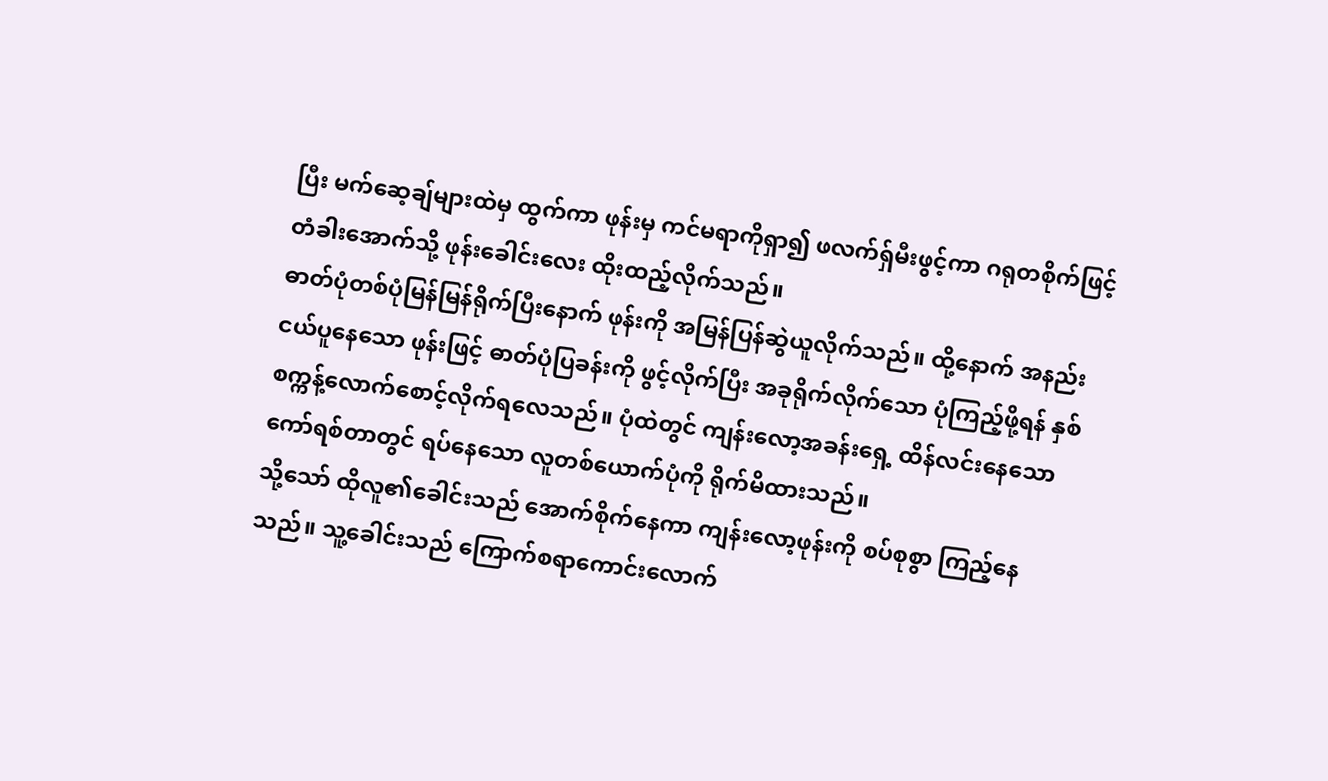ပြီး မက်ဆေ့ချ်များထဲမှ ထွက်ကာ ဖုန်းမှ ကင်မရာကိုရှာ၍ ဖလက်ရှ်မီးဖွင့်ကာ ဂရုတစိုက်ဖြင့် တံခါးအောက်သို့ ဖုန်းခေါင်းလေး ထိုးထည့်လိုက်သည်။
ဓာတ်ပုံတစ်ပုံမြန်မြန်ရိုက်ပြီးနောက် ဖုန်းကို အမြန်ပြန်ဆွဲယူလိုက်သည်။ ထို့နောက် အနည်းငယ်ပူနေသော ဖုန်းဖြင့် ဓာတ်ပုံပြခန်းကို ဖွင့်လိုက်ပြီး အခုရိုက်လိုက်သော ပုံကြည့်ဖို့ရန် နှစ်စက္ကန့်လောက်စောင့်လိုက်ရလေသည်။ ပုံထဲတွင် ကျန်းလော့အခန်းရှေ့ ထိန်လင်းနေသော ကော်ရစ်တာတွင် ရပ်နေသော လူတစ်ယောက်ပုံကို ရိုက်မိထားသည်။
သို့သော် ထိုလူ၏ခေါင်းသည် အောက်စိုက်နေကာ ကျန်းလော့ဖုန်းကို စပ်စုစွာ ကြည့်နေသည်။ သူ့ခေါင်းသည် ကြောက်စရာကောင်းလောက်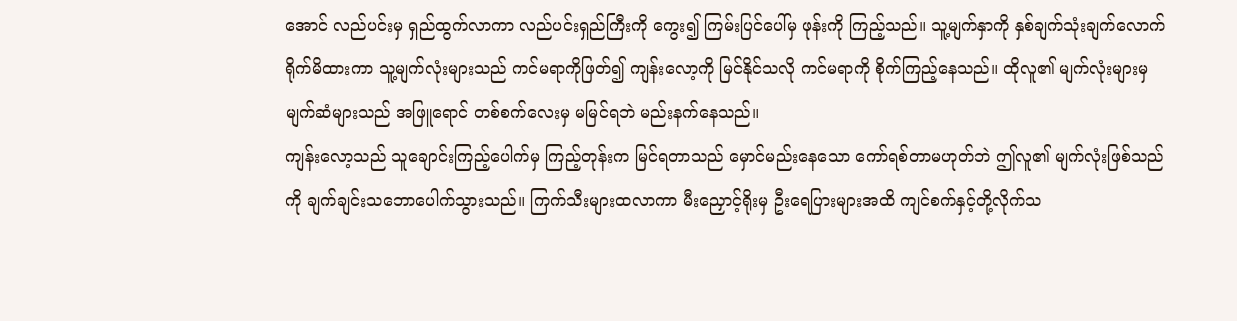အောင် လည်ပင်းမှ ရှည်ထွက်လာကာ လည်ပင်းရှည်ကြီးကို ကွေး၍ ကြမ်းပြင်ပေါ်မှ ဖုန်းကို ကြည့်သည်။ သူ့မျက်နှာကို နှစ်ချက်သုံးချက်လောက် ရိုက်မိထားကာ သူ့မျက်လုံးများသည် ကင်မရာကိုဖြတ်၍ ကျန်းလော့ကို မြင်နိုင်သလို ကင်မရာကို စိုက်ကြည့်နေသည်။ ထိုလူ၏ မျက်လုံးများမှ မျက်ဆံများသည် အဖြူရောင် တစ်စက်လေးမှ မမြင်ရဘဲ မည်းနက်နေသည်။
ကျန်းလော့သည် သူချောင်းကြည့်ပေါက်မှ ကြည့်တုန်းက မြင်ရတာသည် မှောင်မည်းနေသော ကော်ရစ်တာမဟုတ်ဘဲ ဤလူ၏ မျက်လုံးဖြစ်သည်ကို ချက်ချင်းသဘောပေါက်သွားသည်။ ကြက်သီးများထလာကာ မီးညှောင့်ရိုးမှ ဦးရေပြားများအထိ ကျင်စက်နှင့်တို့လိုက်သ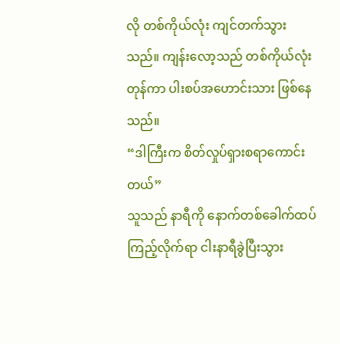လို တစ်ကိုယ်လုံး ကျင်တက်သွားသည်။ ကျန်းလော့သည် တစ်ကိုယ်လုံးတုန်ကာ ပါးစပ်အဟောင်းသား ဖြစ်နေသည်။
“ဒါကြီးက စိတ်လှုပ်ရှားစရာကောင်းတယ်”
သူသည် နာရီကို နောက်တစ်ခေါက်ထပ်ကြည့်လိုက်ရာ ငါးနာရီခွဲပြီးသွား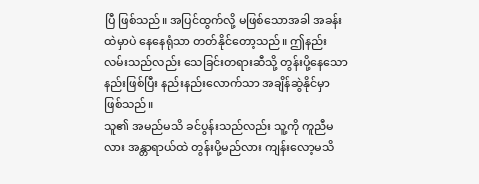ပြီ ဖြစ်သည်။ အပြင်ထွက်လို့ မဖြစ်သောအခါ အခန်းထဲမှာပဲ နေနေရုံသာ တတ်နိုင်တော့သည်။ ဤနည်းလမ်းသည်လည်း သေခြင်းတရားဆီသို့ တွန်းပို့နေသော နည်းဖြစ်ပြီး နည်းနည်းလောက်သာ အချိန်ဆွဲနိုင်မှာ ဖြစ်သည်။
သူ၏ အမည်မသိ ခင်ပွန်းသည်လည်း သူ့ကို ကူညီမလား အန္တာရာယ်ထဲ တွန်းပို့မည်လား ကျန်းလော့မသိ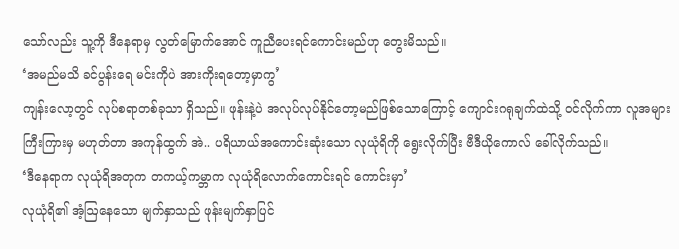သော်လည်း သူ့ကို ဒီနေရာမှ လွတ်မြောက်အောင် ကူညီပေးရင်ကောင်းမည်ဟု တွေးမိသည်။
‘အမည်မသိ ခင်ပွန်းရေ မင်းကိုပဲ အားကိုးရတော့မှာကွ’
ကျန်းလော့တွင် လုပ်စရာတစ်ခုသာ ရှိသည်။ ဖုန်းနဲ့ပဲ အလုပ်လုပ်နိုင်တော့မည်ဖြစ်သောကြောင့် ကျောင်းဂရုချက်ထဲသို့ ဝင်လိုက်ကာ လူအများကြီးကြားမှ မဟုတ်တာ အကုန်ထွက် အဲ.. ပရိယာယ်အကောင်းဆုံးသော လုယုံရိကို ရွေးလိုက်ပြီး ဗီဒီယိုကောလ် ခေါ်လိုက်သည်။
‘ဒီနေရာက လုယုံရိအတုက တကယ့်ကမ္ဘာက လုယုံရိလောက်ကောင်းရင် ကောင်းမှာ’
လုယုံရိ၏ အံ့ဩနေသော မျက်နှာသည် ဖုန်းမျက်နှာပြင်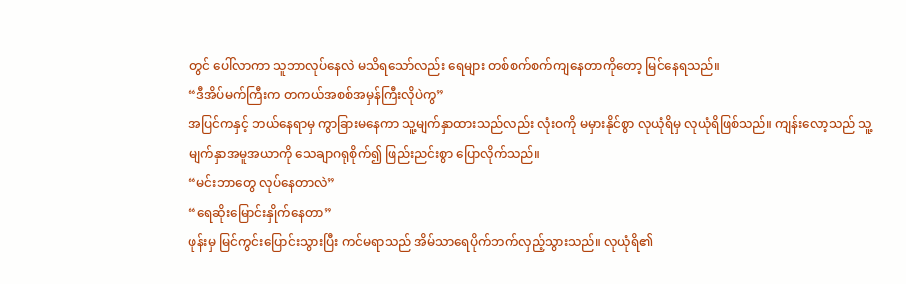တွင် ပေါ်လာကာ သူဘာလုပ်နေလဲ မသိရသော်လည်း ရေများ တစ်စက်စက်ကျနေတာကိုတော့ မြင်နေရသည်။
“ဒီအိပ်မက်ကြီးက တကယ်အစစ်အမှန်ကြီးလိုပဲကွ”
အပြင်ကနှင့် ဘယ်နေရာမှ ကွာခြားမနေကာ သူ့မျက်နှာထားသည်လည်း လုံးဝကို မမှားနိုင်စွာ လုယုံရိမှ လုယုံရိဖြစ်သည်။ ကျန်းလော့သည် သူ့မျက်နှာအမူအယာကို သေချာဂရုစိုက်၍ ဖြည်းညင်းစွာ ပြောလိုက်သည်။
“မင်းဘာတွေ လုပ်နေတာလဲ”
“ရေဆိုးမြောင်းနှိုက်နေတာ”
ဖုန်းမှ မြင်ကွင်းပြောင်းသွားပြီး ကင်မရာသည် အိမ်သာရေပိုက်ဘက်လှည့်သွားသည်။ လုယုံရိ၏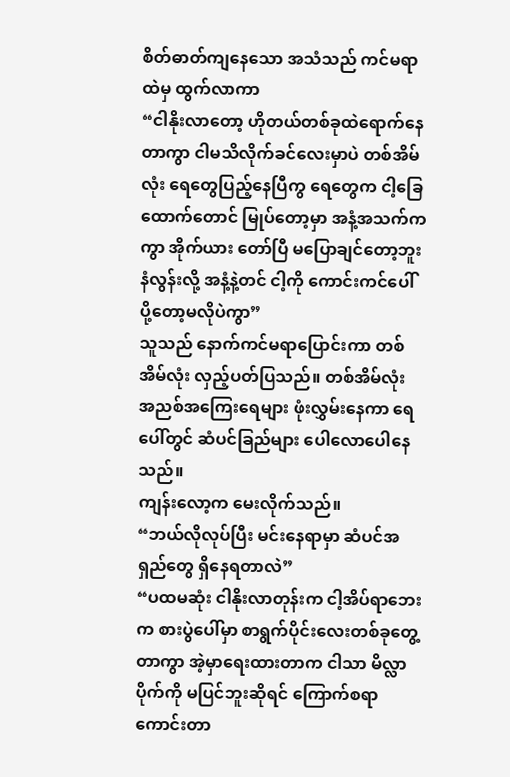စိတ်ဓာတ်ကျနေသော အသံသည် ကင်မရာထဲမှ ထွက်လာကာ
“ငါနိုးလာတော့ ဟိုတယ်တစ်ခုထဲရောက်နေတာကွာ ငါမသိလိုက်ခင်လေးမှာပဲ တစ်အိမ်လုံး ရေတွေပြည့်နေပြီကွ ရေတွေက ငါ့ခြေထောက်တောင် မြုပ်တော့မှာ အနံ့အသက်ကကွာ အိုက်ယား တော်ပြီ မပြောချင်တော့ဘူး နံလွန်းလို့ အနံ့နဲ့တင် ငါ့ကို ကောင်းကင်ပေါ်ပို့တော့မလိုပဲကွာ”
သူသည် နောက်ကင်မရာပြောင်းကာ တစ်အိမ်လုံး လှည့်ပတ်ပြသည်။ တစ်အိမ်လုံး အညစ်အကြေးရေများ ဖုံးလွှမ်းနေကာ ရေပေါ်တွင် ဆံပင်ခြည်များ ပေါလောပေါနေသည်။
ကျန်းလော့က မေးလိုက်သည်။
“ဘယ်လိုလုပ်ပြီး မင်းနေရာမှာ ဆံပင်အရှည်တွေ ရှိနေရတာလဲ”
“ပထမဆုံး ငါနိုးလာတုန်းက ငါ့အိပ်ရာဘေးက စားပွဲပေါ်မှာ စာရွက်ပိုင်းလေးတစ်ခုတွေ့တာကွာ အဲ့မှာရေးထားတာက ငါသာ မိလ္လာပိုက်ကို မပြင်ဘူးဆိုရင် ကြောက်စရာကောင်းတာ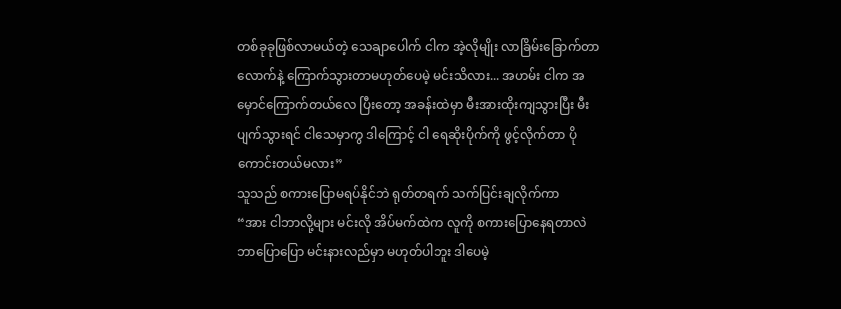တစ်ခုခုဖြစ်လာမယ်တဲ့ သေချာပေါက် ငါက အဲ့လိုမျိုး လာခြိမ်းခြောက်တာလောက်နဲ့ ကြောက်သွားတာမဟုတ်ပေမဲ့ မင်းသိလား... အဟမ်း ငါက အမှောင်ကြောက်တယ်လေ ပြီးတော့ အခန်းထဲမှာ မီးအားထိုးကျသွားပြီး မီးပျက်သွားရင် ငါသေမှာကွ ဒါကြောင့် ငါ ရေဆိုးပိုက်ကို ဖွင့်လိုက်တာ ပိုကောင်းတယ်မလား”
သူသည် စကားပြောမရပ်နိုင်ဘဲ ရုတ်တရက် သက်ပြင်းချလိုက်ကာ
“အား ငါဘာလို့များ မင်းလို အိပ်မက်ထဲက လူကို စကားပြောနေရတာလဲ ဘာပြောပြော မင်းနားလည်မှာ မဟုတ်ပါဘူး ဒါပေမဲ့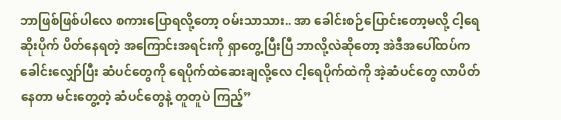ဘာဖြစ်ဖြစ်ပါလေ စကားပြောရလို့တော့ ဝမ်းသာသား.. အာ ခေါင်းစဉ်ပြောင်းတော့မလို့ ငါ့ရေဆိုးပိုက် ပိတ်နေရတဲ့ အကြောင်းအရင်းကို ရှာတွေ့ပြီးပြီ ဘာလို့လဲဆိုတော့ အဲဒီအပေါ်ထပ်က ခေါင်းလျှော်ပြီး ဆံပင်တွေကို ရေပိုက်ထဲဆေးချလို့လေ ငါ့ရေပိုက်ထဲကို အဲ့ဆံပင်တွေ လာပိတ်နေတာ မင်းတွေ့တဲ့ ဆံပင်တွေနဲ့ တူတူပဲ ကြည့်”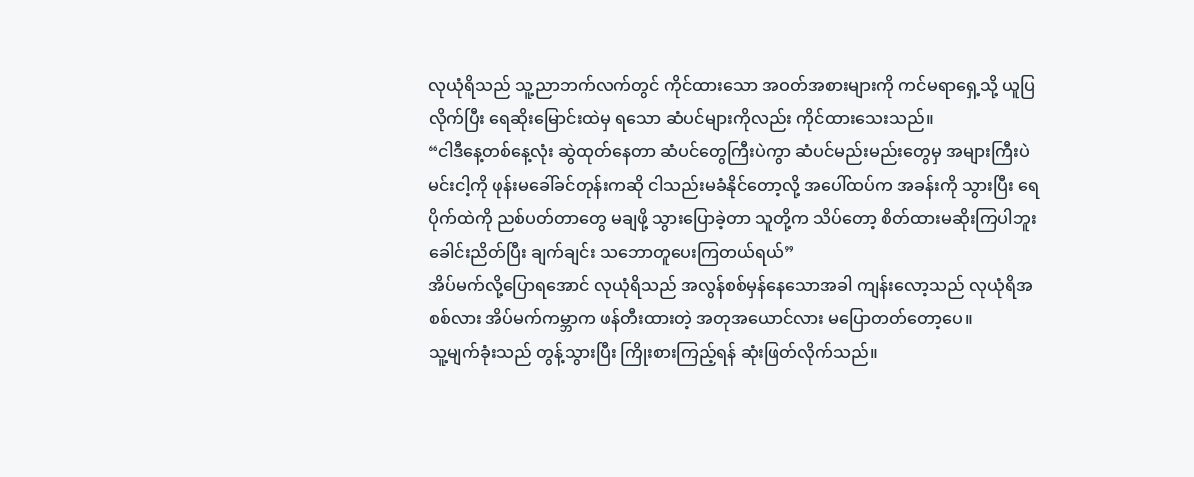လုယုံရိသည် သူ့ညာဘက်လက်တွင် ကိုင်ထားသော အဝတ်အစားများကို ကင်မရာရှေ့သို့ ယူပြလိုက်ပြီး ရေဆိုးမြောင်းထဲမှ ရသော ဆံပင်များကိုလည်း ကိုင်ထားသေးသည်။
“ငါဒီနေ့တစ်နေ့လုံး ဆွဲထုတ်နေတာ ဆံပင်တွေကြီးပဲကွာ ဆံပင်မည်းမည်းတွေမှ အများကြီးပဲ မင်းငါ့ကို ဖုန်းမခေါ်ခင်တုန်းကဆို ငါသည်းမခံနိုင်တော့လို့ အပေါ်ထပ်က အခန်းကို သွားပြီး ရေပိုက်ထဲကို ညစ်ပတ်တာတွေ မချဖို့ သွားပြောခဲ့တာ သူတို့က သိပ်တော့ စိတ်ထားမဆိုးကြပါဘူး ခေါင်းညိတ်ပြီး ချက်ချင်း သဘောတူပေးကြတယ်ရယ်”
အိပ်မက်လို့ပြောရအောင် လုယုံရိသည် အလွန်စစ်မှန်နေသောအခါ ကျန်းလော့သည် လုယုံရိအစစ်လား အိပ်မက်ကမ္ဘာက ဖန်တီးထားတဲ့ အတုအယောင်လား မပြောတတ်တော့ပေ။
သူ့မျက်ခုံးသည် တွန့်သွားပြီး ကြိုးစားကြည့်ရန် ဆုံးဖြတ်လိုက်သည်။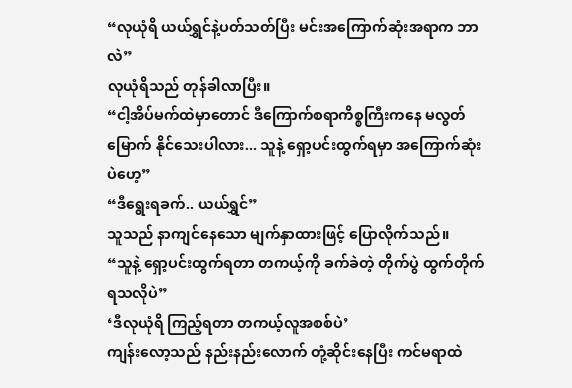“လုယုံရိ ယယ်ရွှင်နဲ့ပတ်သတ်ပြီး မင်းအကြောက်ဆုံးအရာက ဘာလဲ”
လုယုံရိသည် တုန်ခါလာပြီး။
“ငါ့အိပ်မက်ထဲမှာတောင် ဒီကြောက်စရာကိစ္စကြီးကနေ မလွတ်မြောက် နိုင်သေးပါလား... သူနဲ့ ရှော့ပင်းထွက်ရမှာ အကြောက်ဆုံးပဲဟေ့”
“ဒီရွေးရခက်.. ယယ်ရွှင်”
သူသည် နာကျင်နေသော မျက်နှာထားဖြင့် ပြောလိုက်သည်။
“သူနဲ့ ရှော့ပင်းထွက်ရတာ တကယ့်ကို ခက်ခဲတဲ့ တိုက်ပွဲ ထွက်တိုက်ရသလိုပဲ”
‘ဒီလုယုံရိ ကြည့်ရတာ တကယ့်လူအစစ်ပဲ’
ကျန်းလော့သည် နည်းနည်းလောက် တုံ့ဆိုင်းနေပြီး ကင်မရာထဲ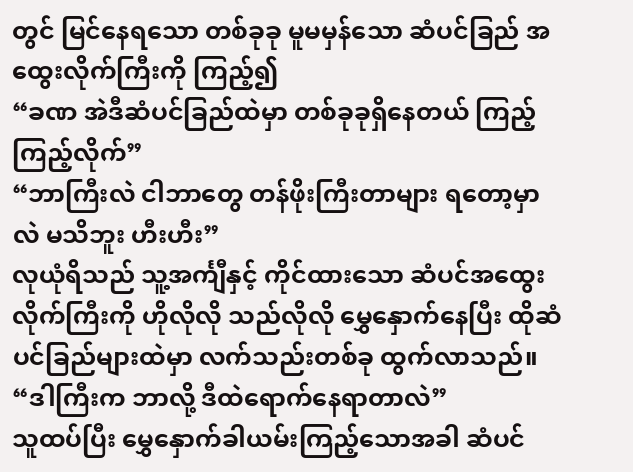တွင် မြင်နေရသော တစ်ခုခု မူမမှန်သော ဆံပင်ခြည် အထွေးလိုက်ကြီးကို ကြည့်၍
“ခဏ အဲဒီဆံပင်ခြည်ထဲမှာ တစ်ခုခုရှိနေတယ် ကြည့်ကြည့်လိုက်”
“ဘာကြီးလဲ ငါဘာတွေ တန်ဖိုးကြီးတာများ ရတော့မှာလဲ မသိဘူး ဟီးဟီး”
လုယုံရိသည် သူ့အင်္ကျီနှင့် ကိုင်ထားသော ဆံပင်အထွေးလိုက်ကြီးကို ဟိုလိုလို သည်လိုလို မွှေနှောက်နေပြီး ထိုဆံပင်ခြည်များထဲမှာ လက်သည်းတစ်ခု ထွက်လာသည်။
“ဒါကြီးက ဘာလို့ ဒီထဲရောက်နေရာတာလဲ”
သူထပ်ပြီး မွှေနှောက်ခါယမ်းကြည့်သောအခါ ဆံပင်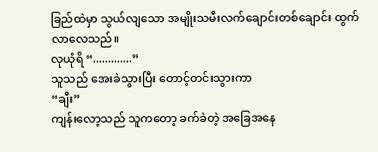ခြည်ထဲမှာ သွယ်လျသော အမျိုးသမီးလက်ချောင်းတစ်ချောင်း ထွက်လာလေသည်။
လုယုံရိ “.............”
သူသည် အေးခဲသွားပြီး တောင့်တင်းသွားကာ
“ချီး”
ကျန်းလော့သည် သူကတော့ ခက်ခဲတဲ့ အခြေအနေ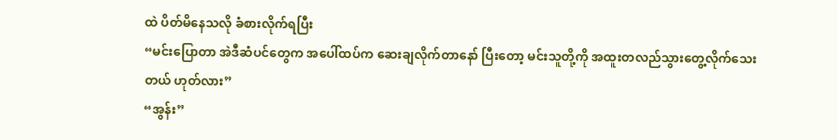ထဲ ပိတ်မိနေသလို ခံစားလိုက်ရပြီး
“မင်းပြောတာ အဲဒီဆံပင်တွေက အပေါ်ထပ်က ဆေးချလိုက်တာနော် ပြီးတော့ မင်းသူတို့ကို အထူးတလည်သွားတွေ့လိုက်သေးတယ် ဟုတ်လား”
“အွန်း”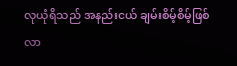လုယုံရိသည် အနည်းငယ် ချမ်းစိမ့်စိမ့်ဖြစ်လာ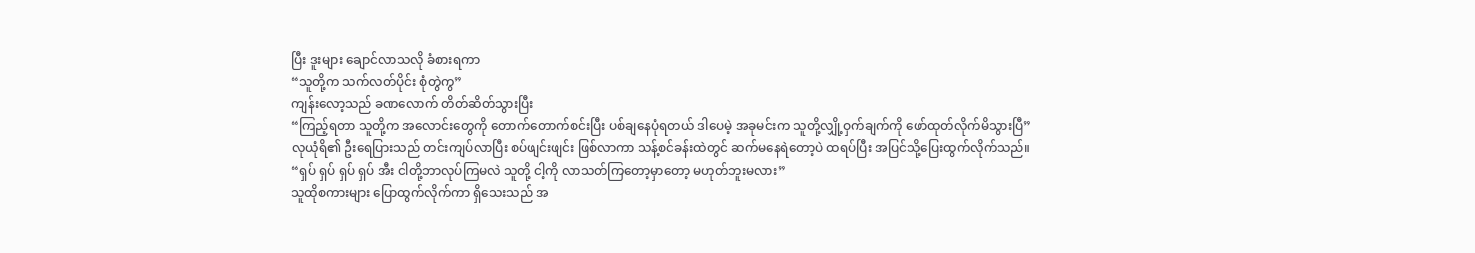ပြီး ဒူးများ ချောင်လာသလို ခံစားရကာ
“သူတို့က သက်လတ်ပိုင်း စုံတွဲကွ”
ကျန်းလော့သည် ခဏလောက် တိတ်ဆိတ်သွားပြီး
“ကြည့်ရတာ သူတို့က အလောင်းတွေကို တောက်တောက်စင်းပြီး ပစ်ချနေပုံရတယ် ဒါပေမဲ့ အခုမင်းက သူတို့လျှို့ဝှက်ချက်ကို ဖော်ထုတ်လိုက်မိသွားပြီ”
လုယုံရိ၏ ဦးရေပြားသည် တင်းကျပ်လာပြီး စပ်ဖျင်းဖျင်း ဖြစ်လာကာ သန့်စင်ခန်းထဲတွင် ဆက်မနေရဲတော့ပဲ ထရပ်ပြီး အပြင်သို့ပြေးထွက်လိုက်သည်။
“ရှပ် ရှပ် ရှပ် ရှပ် အီး ငါတို့ဘာလုပ်ကြမလဲ သူတို့ ငါ့ကို လာသတ်ကြတော့မှာတော့ မဟုတ်ဘူးမလား”
သူထိုစကားများ ပြောထွက်လိုက်ကာ ရှိသေးသည် အ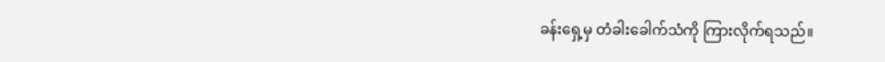ခန်းရှေ့မှ တံခါးခေါက်သံကို ကြားလိုက်ရသည်။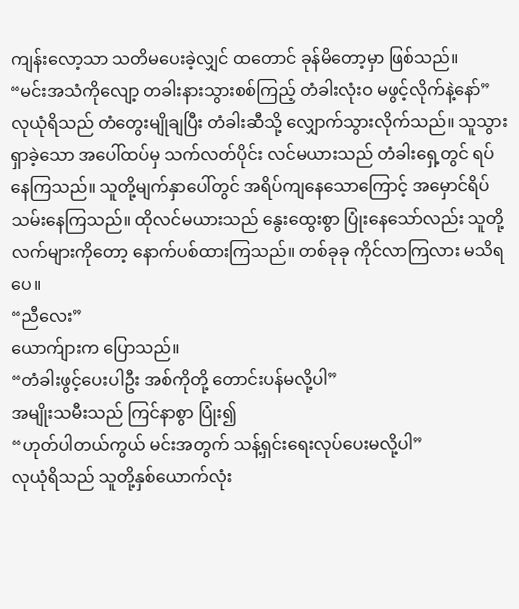ကျန်းလော့သာ သတိမပေးခဲ့လျှင် ထတောင် ခုန်မိတော့မှာ ဖြစ်သည်။
“မင်းအသံကိုလျော့ တခါးနားသွားစစ်ကြည့် တံခါးလုံးဝ မဖွင့်လိုက်နဲ့နော်”
လုယုံရိသည် တံတွေးမျိုချပြီး တံခါးဆီသို့ လျှောက်သွားလိုက်သည်။ သူသွားရှာခဲ့သော အပေါ်ထပ်မှ သက်လတ်ပိုင်း လင်မယားသည် တံခါးရှေ့တွင် ရပ်နေကြသည်။ သူတို့မျက်နှာပေါ်တွင် အရိပ်ကျနေသောကြောင့် အမှောင်ရိပ်သမ်းနေကြသည်။ ထိုလင်မယားသည် နွေးထွေးစွာ ပြုံးနေသော်လည်း သူတို့လက်များကိုတော့ နောက်ပစ်ထားကြသည်။ တစ်ခုခု ကိုင်လာကြလား မသိရပေ။
“ညီလေး”
ယောက်ျားက ပြောသည်။
“တံခါးဖွင့်ပေးပါဦး အစ်ကိုတို့ တောင်းပန်မလို့ပါ”
အမျိုးသမီးသည် ကြင်နာစွာ ပြုံး၍
“ဟုတ်ပါတယ်ကွယ် မင်းအတွက် သန့်ရှင်းရေးလုပ်ပေးမလို့ပါ”
လုယုံရိသည် သူတို့နှစ်ယောက်လုံး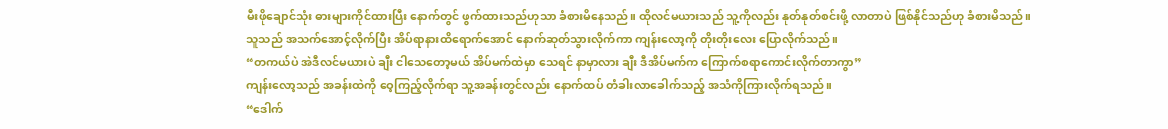မီးဖိုချောင်သုံး ဓားများကိုင်ထားပြီး နောက်တွင် ဖွက်ထားသည်ဟုသာ ခံစားမိနေသည်။ ထိုလင်မယားသည် သူ့ကိုလည်း နုတ်နုတ်စင်းဖို့ လာတာပဲ ဖြစ်နိုင်သည်ဟု ခံစားမိသည်။
သူသည် အသက်အောင့်လိုက်ပြီး အိပ်ရာနားထိရောက်အောင် နောက်ဆုတ်သွားလိုက်ကာ ကျန်းလော့ကို တိုးတိုးလေး ပြောလိုက်သည်။
“တကယ်ပဲ အဲဒီလင်မယားပဲ ချီး ငါသေတော့မယ် အိပ်မက်ထဲမှာ သေရင် နာမှာလား ချီး ဒီအိပ်မက်က ကြောက်စရာကောင်းလိုက်တာကွာ”
ကျန်းလော့သည် အခန်းထဲကို ဝေ့ကြည့်လိုက်ရာ သူ့အခန်းတွင်လည်း နောက်ထပ် တံခါးလာခေါက်သည့် အသံကိုကြားလိုက်ရသည်။
“ဒေါက်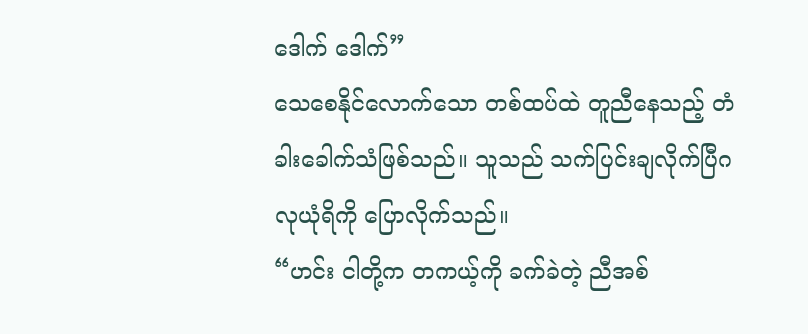ဒေါက် ဒေါက်”
သေစေနိုင်လောက်သော တစ်ထပ်ထဲ တူညီနေသည့် တံခါးခေါက်သံဖြစ်သည်။ သူသည် သက်ပြင်းချလိုက်ပြီဂ လုယုံရိကို ပြောလိုက်သည်။
“ဟင်း ငါတို့က တကယ့်ကို ခက်ခဲတဲ့ ညီအစ်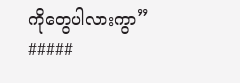ကိုတွေပါလားကွာ”
#####